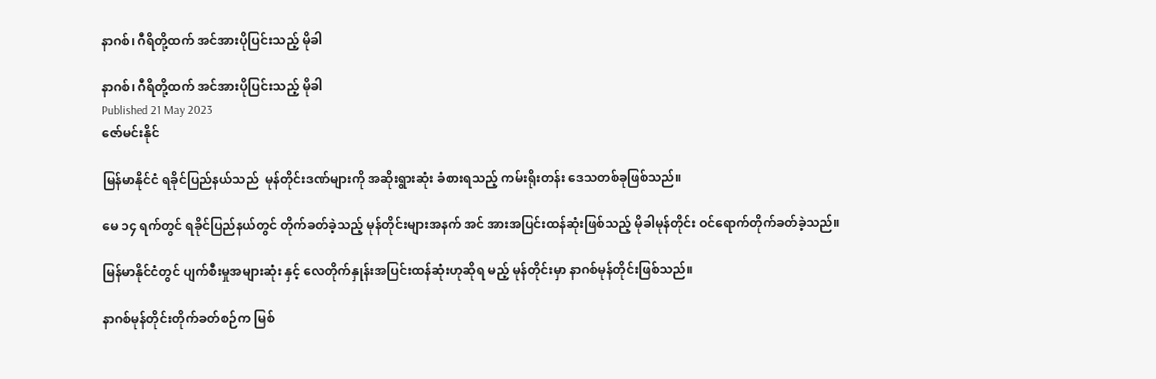နာဂစ်၊ ဂီရိတို့ထက် အင်အားပိုပြင်းသည့် မိုခါ

နာဂစ်၊ ဂီရိတို့ထက် အင်အားပိုပြင်းသည့် မိုခါ
Published 21 May 2023
ဇော်မင်းနိုင်

မြန်မာနိုင်ငံ ရခိုင်ပြည်နယ်သည်  မုန်တိုင်းဒဏ်များကို အဆိုးရွားဆုံး ခံစားရသည့် ကမ်းရိုးတန်း ဒေသတစ်ခုဖြစ်သည်။

မေ ၁၄ ရက်တွင် ရခိုင်ပြည်နယ်တွင် တိုက်ခတ်ခဲ့သည့် မုန်တိုင်းများအနက် အင် အားအပြင်းထန်ဆုံးဖြစ်သည့် မိုခါမုန်တိုင်း ဝင်ရောက်တိုက်ခတ်ခဲ့သည်။

မြန်မာနိုင်ငံတွင် ပျက်စီးမှုအများဆုံး နှင့် လေတိုက်နှုန်းအပြင်းထန်ဆုံးဟုဆိုရ မည့် မုန်တိုင်းမှာ နာဂစ်မုန်တိုင်းဖြစ်သည်။

နာဂစ်မုန်တိုင်းတိုက်ခတ်စဉ်က မြစ်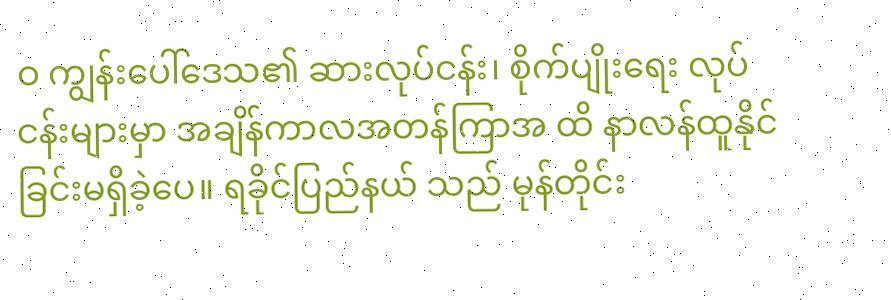ဝ ကျွန်းပေါ်ဒေသ၏ ဆားလုပ်ငန်း၊ စိုက်ပျိုးရေး လုပ်ငန်းများမှာ အချိန်ကာလအတန်ကြာအ ထိ နာလန်ထူနိုင်ခြင်းမရှိခဲ့ပေ။ ရခိုင်ပြည်နယ် သည် မုန်တိုင်း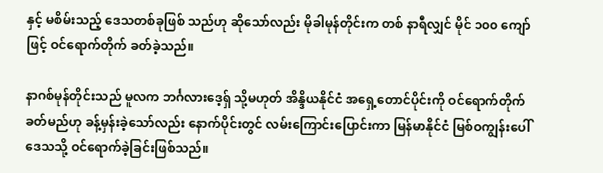နှင့် မစိမ်းသည့် ဒေသတစ်ခုဖြစ် သည်ဟု ဆိုသော်လည်း မိုခါမုန်တိုင်းက တစ် နာရီလျှင် မိုင် ၁၀၀ ကျော်ဖြင့် ဝင်ရောက်တိုက် ခတ်ခဲ့သည်။

နာဂစ်မုန်တိုင်းသည် မူလက ဘင်္ဂလားဒေ့ရှ် သို့မဟုတ် အိန္ဒိယနိုင်ငံ အရှေ့တောင်ပိုင်းကို ဝင်ရောက်တိုက်ခတ်မည်ဟု ခန့်မှန်းခဲ့သော်လည်း နောက်ပိုင်းတွင် လမ်းကြောင်းပြောင်းကာ မြန်မာနိုင်ငံ မြစ်ဝကျွန်းပေါ်ဒေသသို့ ဝင်ရောက်ခဲ့ခြင်းဖြစ်သည်။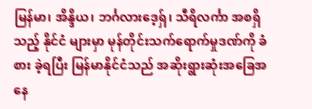မြန်မာ၊ အိန္ဒိယ၊ ဘင်္ဂလားဒေ့ရှ်၊ သီရိလင်္ကာ အစရှိသည့် နိုင်ငံ များမှာ မုန်တိုင်းသက်ရောက်မှုဒဏ်ကို ခံစား ခဲ့ရပြီး မြန်မာနိုင်ငံသည် အဆိုးရွားဆုံးအခြေအနေ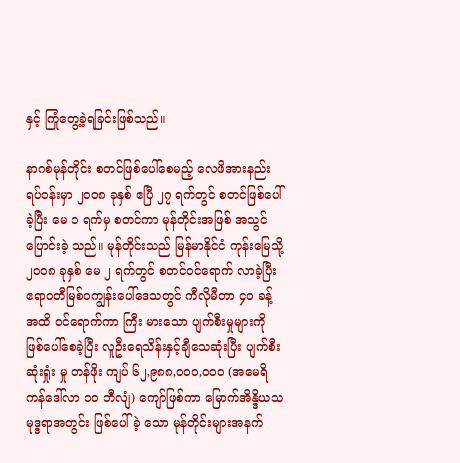နှင့် ကြုံတွေ့ခဲ့ရခြင်းဖြစ်သည်။

နာဂစ်မုန်တိုင်း စတင်ဖြစ်ပေါ်စေမည့် လေဖိအားနည်းရပ်ဝန်းမှာ ၂၀၀၈ ခုနှစ် ဧပြီ ၂၇ ရက်တွင် စတင်ဖြစ်ပေါ်ခဲ့ပြီး မေ ၁ ရက်မှ စတင်ကာ မုန်တိုင်းအဖြစ် အသွင်ပြောင်းခဲ့ သည်။ မုန်တိုင်းသည် မြန်မာနိုင်ငံ ကုန်းမြေသို့ ၂၀၀၈ ခုနှစ် မေ ၂ ရက်တွင် စတင်ဝင်ရောက် လာခဲ့ပြီး ဧရာဝတီမြစ်ဝကျွန်းပေါ်ဒေသတွင် ကီလိုမီတာ ၄၀ ခန့်အထိ ဝင်ရောက်ကာ ကြီး မားသော ပျက်စီးမှုများကို ဖြစ်ပေါ်စေခဲ့ပြီး လူဦးရေသိန်းနှင့်ချီသေဆုံးပြီး ပျက်စီးဆုံးရှုံး မှု တန်ဖိုး ကျပ် ၆၂,၉၈၈,၀၀၀,၀၀၀ (အမေရိကန်ဒေါ်လာ ၁၀ ဘီလျံ) ကျော်ဖြစ်ကာ မြောက်အိန္ဒိယသမုဒ္ဒရာအတွင်း ဖြစ်ပေါ်ခဲ့ သော မုန်တိုင်းများအနက်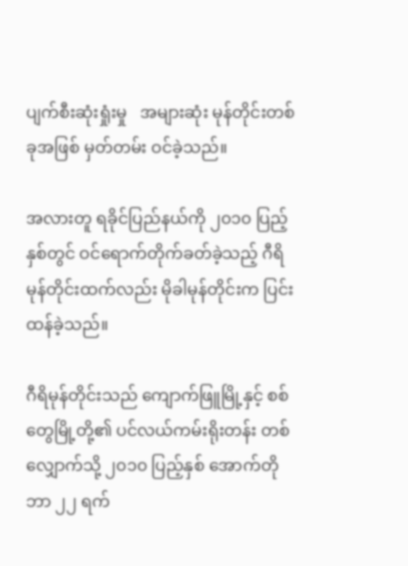ပျက်စီးဆုံးရှုံးမှု   အများဆုံး မုန်တိုင်းတစ်ခုအဖြစ် မှတ်တမ်း ဝင်ခဲ့သည်။

အလားတူ ရခိုင်ပြည်နယ်ကို ၂၀၁၀ ပြည့်နှစ်တွင် ဝင်ရောက်တိုက်ခတ်ခဲ့သည့် ဂီရိမုန်တိုင်းထက်လည်း မိုခါမုန်တိုင်းက ပြင်း ထန်ခဲ့သည်။

ဂီရိမုန်တိုင်းသည် ကျောက်ဖြူမြို့နှင့် စစ်တွေမြို့တို့၏ ပင်လယ်ကမ်းရိုးတန်း တစ် လျှောက်သို့ ၂၀၁၀ ပြည့်နှစ် အောက်တိုဘာ ၂၂ ရက်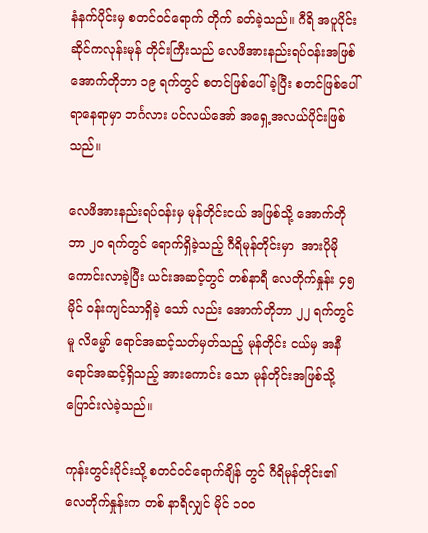နံနက်ပိုင်းမှ စတင်ဝင်ရောက် တိုက် ခတ်ခဲ့သည်။ ဂီရိ အပူပိုင်းဆိုင်ကလုန်းမုန် တိုင်းကြီးသည် လေဖိအားနည်းရပ်ဝန်းအဖြစ် အောက်တိုဘာ ၁၉ ရက်တွင် စတင်ဖြစ်ပေါ် ခဲ့ပြီး စတင်ဖြစ်ပေါ်ရာနေရာမှာ ဘင်္ဂလား ပင်လယ်အော် အရှေ့အလယ်ပိုင်းဖြစ်သည်။

လေဖိအားနည်းရပ်ဝန်းမှ မုန်တိုင်းငယ် အဖြစ်သို့ အောက်တိုဘာ ၂၀ ရက်တွင် ရောက်ရှိခဲ့သည့် ဂီရိမုန်တိုင်းမှာ  အားပိုမို ကောင်းလာခဲ့ပြီး ယင်းအဆင့်တွင် တစ်နာရီ လေတိုက်နှုန်း ၄၅ မိုင် ဝန်းကျင်သာရှိခဲ့ သော် လည်း အောက်တိုဘာ ၂၂ ရက်တွင်မူ လိမ္မော် ရောင်အဆင့်သတ်မှတ်သည့် မုန်တိုင်း ငယ်မှ အနီရောင်အဆင့်ရှိသည့် အားကောင်း သော မုန်တိုင်းအဖြစ်သို့ ပြောင်းလဲခဲ့သည်။

ကုန်းတွင်းပိုင်းသို့ စတင်ဝင်ရောက်ချိန် တွင် ဂီရိမုန်တိုင်း၏ လေတိုက်နှုန်းက တစ် နာရီလျှင် မိုင် ၁၀၀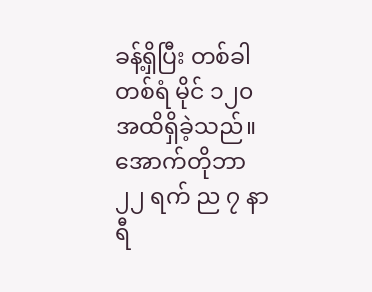ခန့်ရှိပြီး တစ်ခါတစ်ရံ မိုင် ၁၂၀ အထိရှိခဲ့သည်။ အောက်တိုဘာ ၂၂ ရက် ည ၇ နာရီ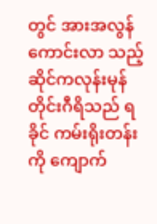တွင် အားအလွန်ကောင်းလာ သည့် ဆိုင်ကလုန်းမုန်တိုင်းဂီရိသည် ရခိုင် ကမ်းရိုးတန်းကို ကျောက်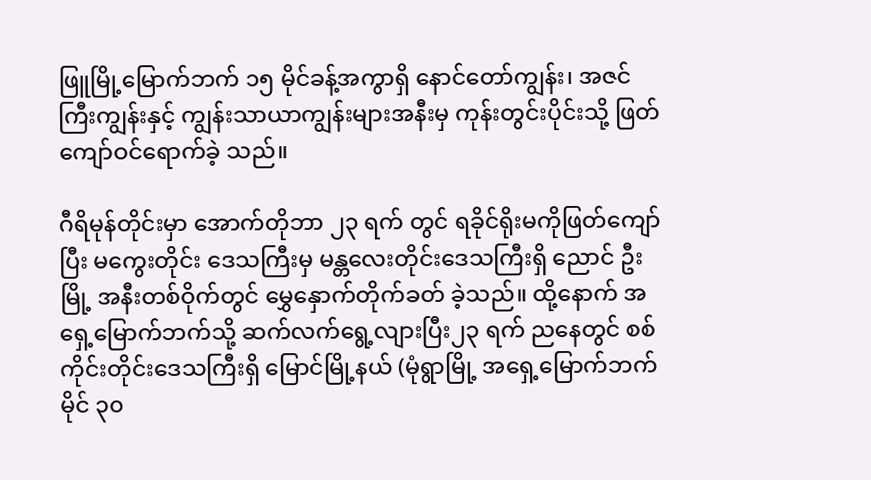ဖြူမြို့မြောက်ဘက် ၁၅ မိုင်ခန့်အကွာရှိ နောင်တော်ကျွန်း၊ အဇင် ကြီးကျွန်းနှင့် ကျွန်းသာယာကျွန်းများအနီးမှ ကုန်းတွင်းပိုင်းသို့ ဖြတ်ကျော်ဝင်ရောက်ခဲ့ သည်။

ဂီရိမုန်တိုင်းမှာ အောက်တိုဘာ ၂၃ ရက် တွင် ရခိုင်ရိုးမကိုဖြတ်ကျော်ပြီး မကွေးတိုင်း ဒေသကြီးမှ မန္တလေးတိုင်းဒေသကြီးရှိ ညောင် ဦးမြို့ အနီးတစ်ဝိုက်တွင် မွှေနှောက်တိုက်ခတ် ခဲ့သည်။ ထို့နောက် အရှေ့မြောက်ဘက်သို့ ဆက်လက်ရွေ့လျားပြီး၂၃ ရက် ညနေတွင် စစ်ကိုင်းတိုင်းဒေသကြီးရှိ မြောင်မြို့နယ် (မုံရွာမြို့ အရှေ့မြောက်ဘက်မိုင် ၃၀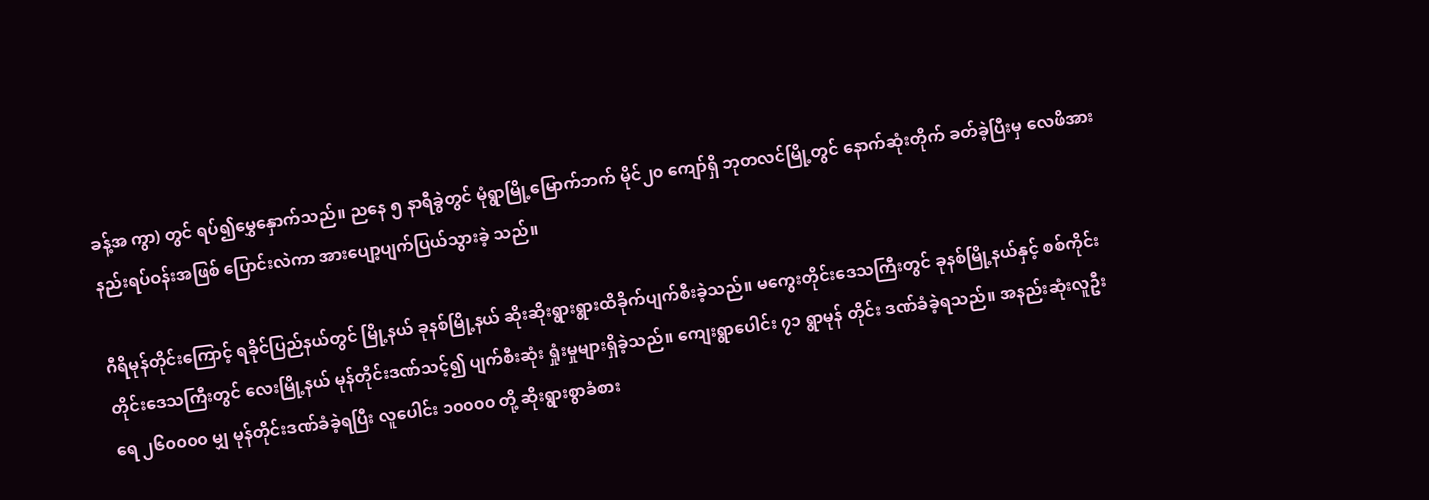ခန့်အ ကွာ) တွင် ရပ်၍မွှေနှောက်သည်။ ညနေ ၅ နာရီခွဲတွင် မုံရွာမြို့မြောက်ဘက် မိုင်၂၀ ကျော်ရှိ ဘုတလင်မြို့တွင် နောက်ဆုံးတိုက် ခတ်ခဲ့ပြီးမှ လေဖိအားနည်းရပ်ဝန်းအဖြစ် ပြောင်းလဲကာ အားပျော့ပျက်ပြယ်သွားခဲ့ သည်။

ဂီရိမုန်တိုင်းကြောင့် ရခိုင်ပြည်နယ်တွင် မြို့နယ် ခုနစ်မြို့နယ် ဆိုးဆိုးရွားရွားထိခိုက်ပျက်စီးခဲ့သည်။ မကွေးတိုင်းဒေသကြီးတွင် ခုနစ်မြို့နယ်နှင့် စစ်ကိုင်းတိုင်းဒေသကြီးတွင် လေးမြို့နယ် မုန်တိုင်းဒဏ်သင့်၍ ပျက်စီးဆုံး ရှုံးမှုများရှိခဲ့သည်။ ကျေးရွာပေါင်း ၇၁ ရွာမုန် တိုင်း ဒဏ်ခံခဲ့ရသည်။ အနည်းဆုံးလူဦးရေ ၂၆၀၀၀၀ မျှ မုန်တိုင်းဒဏ်ခံခဲ့ရပြီး လူပေါင်း ၁၀၀၀၀ တို့ ဆိုးရွားစွာခံစား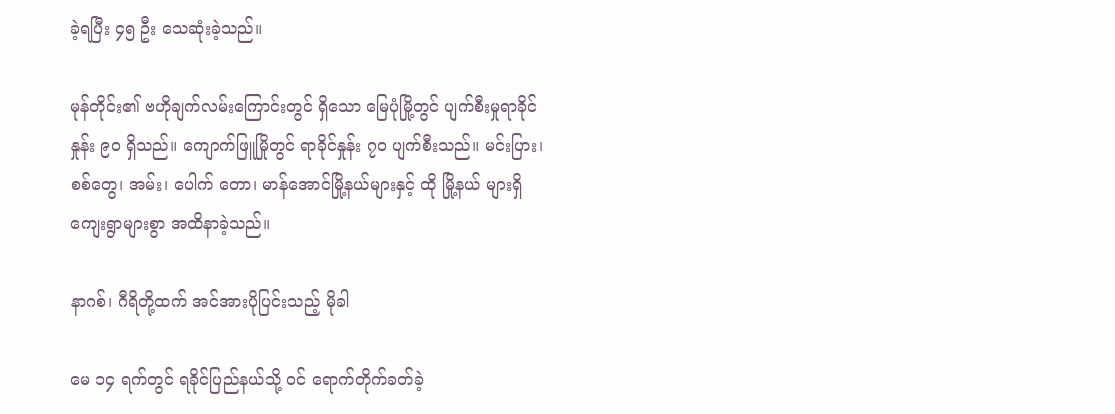ခဲ့ရပြီး ၄၅ ဦး သေဆုံးခဲ့သည်။

မုန်တိုင်း၏ ဗဟိုချက်လမ်းကြောင်းတွင် ရှိသော မြေပုံမြို့တွင် ပျက်စီးမှုရာခိုင်နှုန်း ၉၀ ရှိသည်။ ကျောက်ဖြူမြိုတွင် ရာခိုင်နှုန်း ၇၀ ပျက်စီးသည်။ မင်းပြား၊ စစ်တွေ၊ အမ်း၊ ပေါက် တော၊ မာန်အောင်မြို့နယ်များနှင့် ထို မြို့နယ် များရှိကျေးရွာများစွာ အထိနာခဲ့သည်။

နာဂစ်၊ ဂီရိတို့ထက် အင်အားပိုပြင်းသည့် မိုခါ

မေ ၁၄ ရက်တွင် ရခိုင်ပြည်နယ်သို့ ဝင် ရောက်တိုက်ခတ်ခဲ့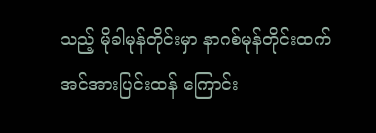သည့် မိုခါမုန်တိုင်းမှာ နာဂစ်မုန်တိုင်းထက် အင်အားပြင်းထန် ကြောင်း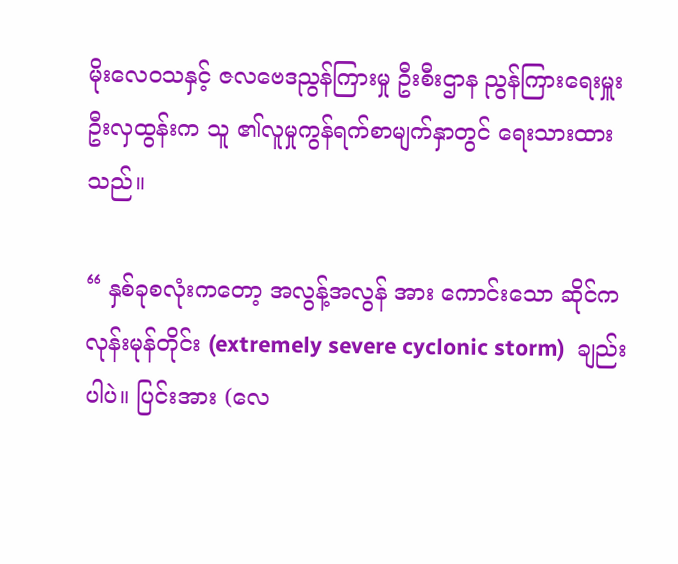မိုးလေဝသနှင့် ဇလဗေဒညွန်ကြားမှု ဦးစီးဌာန ညွန်ကြားရေးမှူး ဦးလှထွန်းက သူ ၏လူမှုကွန်ရက်စာမျက်နှာတွင် ရေးသားထား သည်။

“ နှစ်ခုစလုံးကတော့ အလွန့်အလွန် အား ကောင်းသော ဆိုင်ကလုန်းမုန်တိုင်း (extremely severe cyclonic storm)  ချည်းပါပဲ။ ပြင်းအား (လေ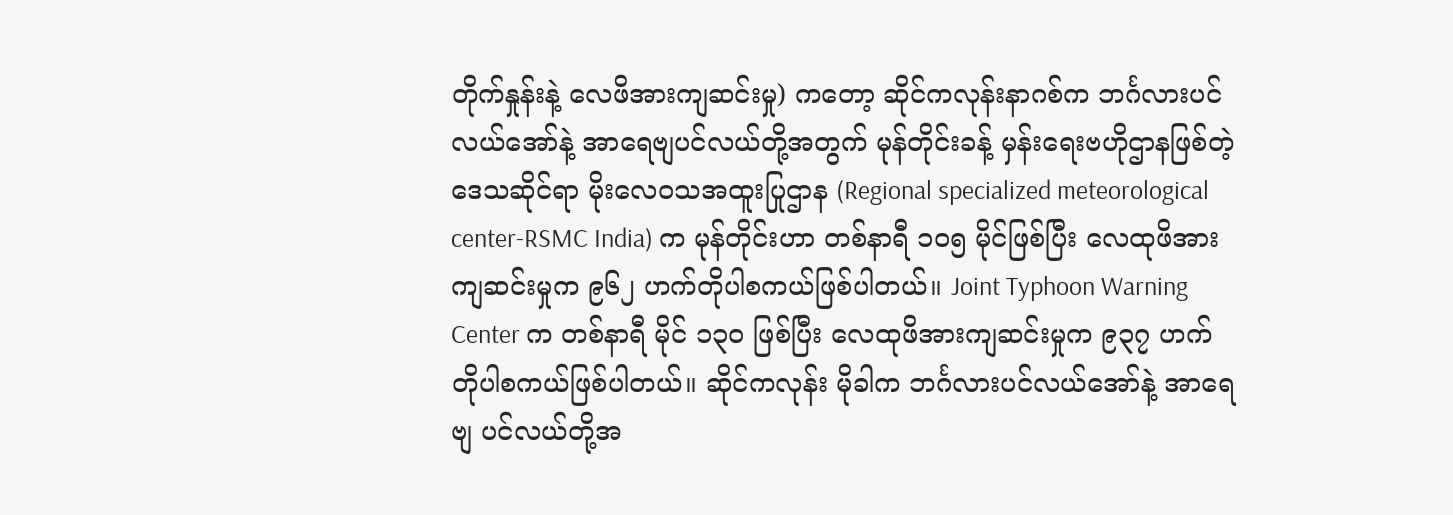တိုက်နှုန်းနဲ့ လေဖိအားကျဆင်းမှု) ကတော့ ဆိုင်ကလုန်းနာဂစ်က ဘင်္ဂလားပင်လယ်အော်နဲ့ အာရေဗျပင်လယ်တို့အတွက် မုန်တိုင်းခန့် မှန်းရေးဗဟိုဌာနဖြစ်တဲ့ ဒေသဆိုင်ရာ မိုးလေဝသအထူးပြုဌာန (Regional specialized meteorological center-RSMC India) က မုန်တိုင်းဟာ တစ်နာရီ ၁၀၅ မိုင်ဖြစ်ပြီး လေထုဖိအားကျဆင်းမှုက ၉၆၂ ဟက်တိုပါစကယ်ဖြစ်ပါတယ်။ Joint Typhoon Warning Center က တစ်နာရီ မိုင် ၁၃၀ ဖြစ်ပြီး လေထုဖိအားကျဆင်းမှုက ၉၃၇ ဟက်တိုပါစကယ်ဖြစ်ပါတယ်။ ဆိုင်ကလုန်း မိုခါက ဘင်္ဂလားပင်လယ်အော်နဲ့ အာရေဗျ ပင်လယ်တို့အ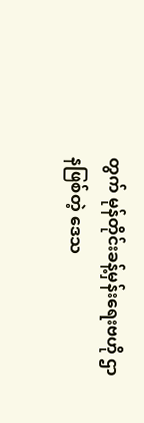တွက် မုန်တိုင်းခန့်မှန်းရေးဗဟို ဌာနဖြစ်တဲ့ ဒေသ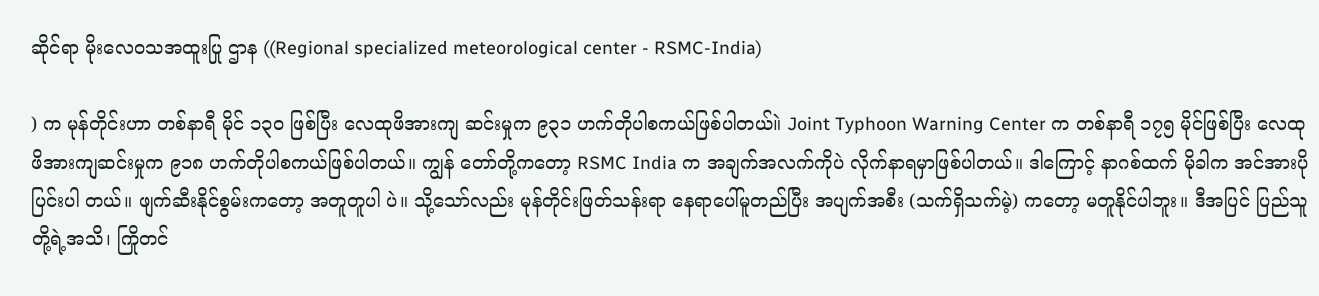ဆိုင်ရာ မိုးလေဝသအထူးပြု ဌာန ((Regional specialized meteorological center - RSMC-India)

) က မုန်တိုင်းဟာ တစ်နာရီ မိုင် ၁၃၀ ဖြစ်ပြီး လေထုဖိအားကျ ဆင်းမှုက ၉၃၁ ဟက်တိုပါစကယ်ဖြစ်ပါတယ်။ဲ Joint Typhoon Warning Center က တစ်နာရီ ၁၇၅ မိုင်ဖြစ်ပြီး လေထုဖိအားကျဆင်းမှုက ၉၁၈ ဟက်တိုပါစကယ်ဖြစ်ပါတယ်။ ကျွန် တော်တို့ကတော့ RSMC India က အချက်အလက်ကိုပဲ လိုက်နာရမှာဖြစ်ပါတယ်။ ဒါကြောင့် နာဂစ်ထက် မိုခါက အင်အားပိုပြင်းပါ တယ်။ ဖျက်ဆီးနိုင်စွမ်းကတော့ အတူတူပါ ပဲ။ သို့သော်လည်း မုန်တိုင်းဖြတ်သန်းရာ နေရာပေါ်မူတည်ပြီး အပျက်အစီး (သက်ရှိသက်မဲ့) ကတော့ မတူနိုင်ပါဘူး။ ဒီအပြင် ပြည်သူ တို့ရဲ့အသိ၊ ကြိုတင်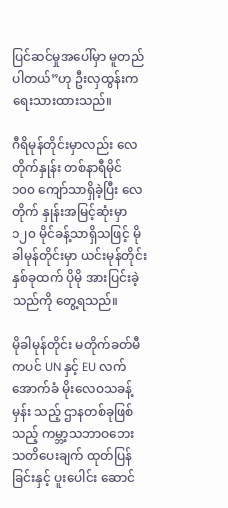ပြင်ဆင်မှုအပေါ်မှာ မူတည်ပါတယ်”ဟု ဦးလှထွန်းက ရေးသားထားသည်။

ဂီရိမုန်တိုင်းမှာလည်း လေတိုက်နှုန်း တစ်နာရီမိုင် ၁၀၀ ကျော်သာရှိခဲ့ပြီး လေတိုက် နှုန်းအမြင့်ဆုံးမှာ ၁၂၀ မိုင်ခန့်သာရှိသဖြင့် မိုခါမုန်တိုင်းမှာ ယင်းမုန်တိုင်းနှစ်ခုထက် ပိုမို အားပြင်းခဲ့သည်ကို တွေ့ရသည်။

မိုခါမုန်တိုင်း မတိုက်ခတ်မီကပင် UN နှင့် EU လက်အောက်ခံ မိုးလေဝသခန့်မှန်း သည့် ဌာနတစ်ခုဖြစ်သည့် ကမ္ဘာ့သဘာဝဘေး သတိပေးချက် ထုတ်ပြန်ခြင်းနှင့် ပူးပေါင်း ဆောင်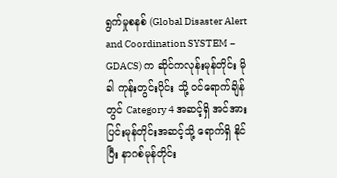ရွက်မှုစနစ် (Global Disaster Alert and Coordination SYSTEM − GDACS) က ဆိုင်ကလုန်းမုန်တိုင်း မိုခါ ကုန်းတွင်းပိုင်း သို့ ဝင်ရောက်ချိန်တွင် Category 4 အဆင့်ရှိ အင်အားပြင်းမုန်တိုင်းအဆင့်သို့ ရောက်ရှိ နိုင်ပြီး နာဂစ်မုန်တိုင်း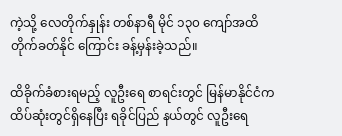ကဲ့သို့ လေတိုက်နှုန်း တစ်နာရီ မိုင် ၁၃၀ ကျော်အထိ တိုက်ခတ်နိုင် ကြောင်း ခန့်မှန်းခဲ့သည်။

ထိခိုက်ခံစားရမည့် လူဦးရေ စာရင်းတွင် မြန်မာနိုင်ငံက ထိပ်ဆုံးတွင်ရှိနေပြီး ရခိုင်ပြည် နယ်တွင် လူဦးရေ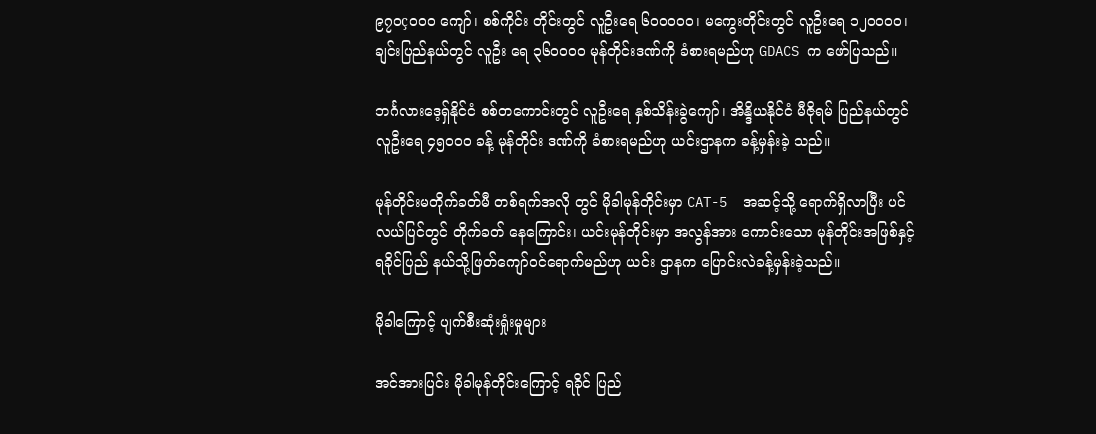၉၇၀ç၀၀၀ ကျော်၊ စစ်ကိုင်း တိုင်းတွင် လူဦးရေ ၆၀၀၀၀၀၊ မကွေးတိုင်းတွင် လူဦးရေ ၁၂၀၀၀၀၊ ချင်းပြည်နယ်တွင် လူဦး ရေ ၃၆၀၀၀၀ မုန်တိုင်းဒဏ်ကို ခံစားရမည်ဟု GDACS က ဖော်ပြသည်။

ဘင်္ဂလားဒေ့ရှ်နိုင်ငံ စစ်တကောင်းတွင် လူဦးရေ နှစ်သိန်းခွဲကျော်၊ အိန္ဒိယနိုင်ငံ မီဇိုရမ် ပြည်နယ်တွင် လူဦးရေ ၄၅၀၀၀ ခန့် မုန်တိုင်း ဒဏ်ကို ခံစားရမည်ဟု ယင်းဌာနက ခန့်မှန်းခဲ့ သည်။

မုန်တိုင်းမတိုက်ခတ်မီ တစ်ရက်အလို တွင် မိုခါမုန်တိုင်းမှာ CAT-5  အဆင့်သို့ ရောက်ရှိလာပြီး ပင်လယ်ပြင်တွင် တိုက်ခတ် နေကြောင်း၊ ယင်းမုန်တိုင်းမှာ အလွန်အား ကောင်းသော မုန်တိုင်းအဖြစ်နှင့် ရခိုင်ပြည် နယ်သို့ဖြတ်ကျော်ဝင်ရောက်မည်ဟု ယင်း ဌာနက ပြောင်းလဲခန့်မှန်းခဲ့သည်။

မိုခါကြောင့် ပျက်စီးဆုံးရှုံးမှုများ

အင်အားပြင်း မိုခါမုန်တိုင်းကြောင့် ရခိုင် ပြည်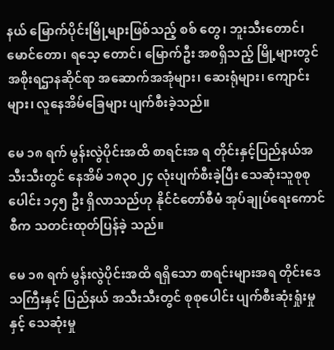နယ် မြောက်ပိုင်းမြို့များဖြစ်သည့် စစ် တွေ၊ ဘူးသီးတောင်၊ မောင်တော၊ ရသေ့ တောင်၊ မြောက်ဦး အစရှိသည့် မြို့များတွင် အစိုးရဌာနဆိုင်ရာ အဆောက်အအုံများ၊ ဆေးရုံများ၊ ကျောင်းများ၊ လူနေအိမ်ခြေများ ပျက်စီးခဲ့သည်။

မေ ၁၈ ရက် မွန်းလွဲပိုင်းအထိ စာရင်းအ ရ တိုင်းနှင့်ပြည်နယ်အသီးသီးတွင် နေအိမ် ၁၈၃၀၂၄ လုံးပျက်စီးခဲ့ပြီး သေဆုံးသူစုစု ပေါင်း ၁၄၅ ဦး ရှိလာသည်ဟု နိုင်ငံတော်စီမံ အုပ်ချုပ်ရေးကောင်စီက သတင်းထုတ်ပြန်ခဲ့ သည်။

မေ ၁၈ ရက် မွန်းလွဲပိုင်းအထိ ရရှိသော စာရင်းများအရ တိုင်းဒေသကြီးနှင့် ပြည်နယ် အသီးသီးတွင် စုစုပေါင်း ပျက်စီးဆုံးရှုံးမှုနှင့် သေဆုံးမှု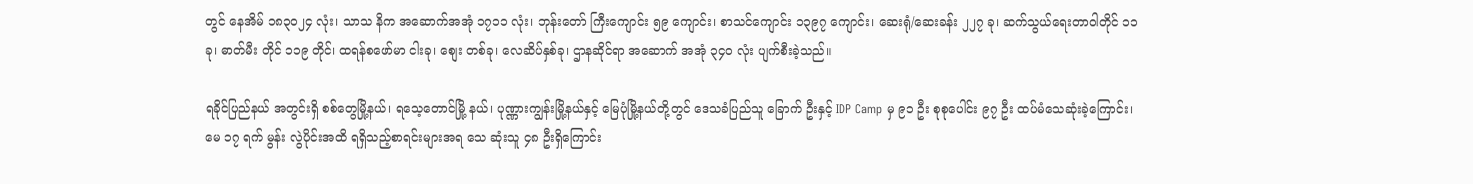တွင် နေအိမ် ၁၈၃၀၂၄ လုံး၊ သာသ နိက အဆောက်အအုံ ၁၇၁၁ လုံး၊ ဘုန်းတော် ကြီးကျောင်း ၅၉ ကျောင်း၊ စာသင်ကျောင်း ၁၃၉၇ ကျောင်း၊ ဆေးရုံ/ဆေးခန်း ၂၂၇ ခု၊ ဆက်သွယ်ရေးတာဝါတိုင် ၁၁ ခု၊ ဓာတ်မီး တိုင် ၁၁၉ တိုင်၊ ထရန်စဖော်မာ ငါးခု၊ စျေး တစ်ခု၊ လေဆိပ်နှစ်ခု၊ ဌာနဆိုင်ရာ အဆောက် အအုံ ၃၄၀ လုံး ပျက်စီးခဲ့သည်။

ရခိုင်ပြည်နယ် အတွင်းရှိ စစ်တွေမြို့နယ်၊ ရသေ့တောင်မြို့ နယ်၊ ပုဏ္ဏားကျွန်းမြို့နယ်နှင့် မြေပုံမြို့နယ်တို့တွင် ဒေသခံပြည်သူ ခြောက် ဦးနှင့် IDP Camp မှ ၉၁ ဦး စုစုပေါင်း ၉၇ ဦး ထပ်မံသေဆုံးခဲ့ကြောင်း၊ မေ ၁၇ ရက် မွန်း လွဲပိုင်းအထိ ရရှိသည့်စာရင်းများအရ သေ ဆုံးသူ ၄၈ ဦးရှိကြောင်း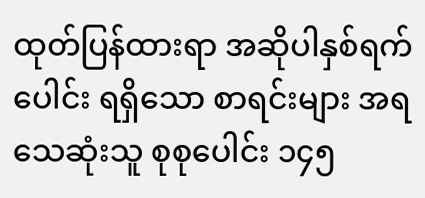ထုတ်ပြန်ထားရာ အဆိုပါနှစ်ရက်ပေါင်း ရရှိသော စာရင်းများ အရ သေဆုံးသူ စုစုပေါင်း ၁၄၅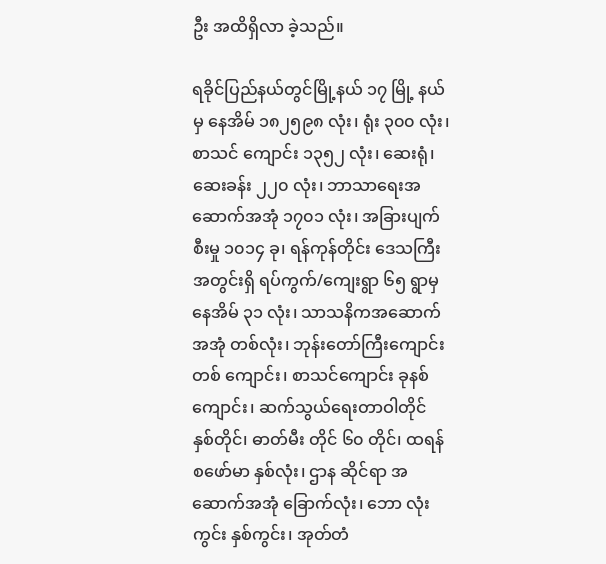ဦး အထိရှိလာ ခဲ့သည်။

ရခိုင်ပြည်နယ်တွင်မြို့နယ် ၁၇ မြို့ နယ်မှ နေအိမ် ၁၈၂၅၉၈ လုံး၊ ရုံး ၃၀၀ လုံး၊ စာသင် ကျောင်း ၁၃၅၂ လုံး၊ ဆေးရုံ၊ ဆေးခန်း ၂၂၀ လုံး၊ ဘာသာရေးအဆောက်အအုံ ၁၇၀၁ လုံး၊ အခြားပျက်စီးမှု ၁၀၁၄ ခု၊ ရန်ကုန်တိုင်း ဒေသကြီးအတွင်းရှိ ရပ်ကွက်/ကျေးရွာ ၆၅ ရွာမှ နေအိမ် ၃၁ လုံး၊ သာသနိကအဆောက် အအုံ တစ်လုံး၊ ဘုန်းတော်ကြီးကျောင်းတစ် ကျောင်း၊ စာသင်ကျောင်း ခုနစ်ကျောင်း၊ ဆက်သွယ်ရေးတာဝါတိုင် နှစ်တိုင်၊ ဓာတ်မီး တိုင် ၆၀ တိုင်၊ ထရန်စဖော်မာ နှစ်လုံး၊ ဌာန ဆိုင်ရာ အဆောက်အအုံ ခြောက်လုံး၊ ဘော လုံးကွင်း နှစ်ကွင်း၊ အုတ်တံ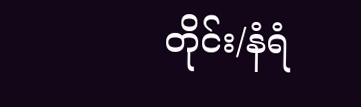တိုင်း/နံရံ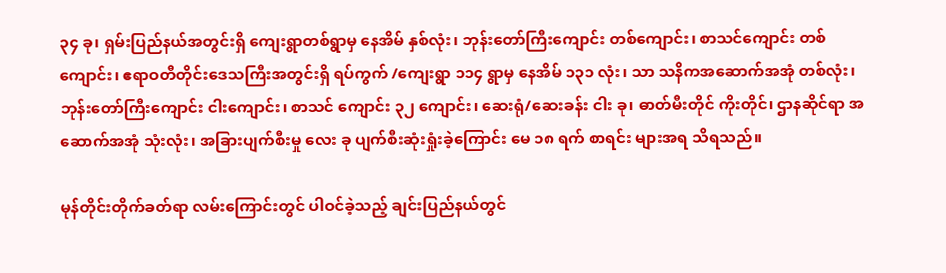၃၄ ခု၊ ရှမ်းပြည်နယ်အတွင်းရှိ ကျေးရွာတစ်ရွာမှ နေအိမ် နှစ်လုံး၊ ဘုန်းတော်ကြီးကျောင်း တစ်ကျောင်း၊ စာသင်ကျောင်း တစ် ကျောင်း၊ ဧရာဝတီတိုင်းဒေသကြီးအတွင်းရှိ ရပ်ကွက် /ကျေးရွာ ၁၁၄ ရွာမှ နေအိမ် ၁၃၁ လုံး၊ သာ သနိကအဆောက်အအုံ တစ်လုံး၊ ဘုန်းတော်ကြီးကျောင်း ငါးကျောင်း၊ စာသင် ကျောင်း ၃၂ ကျောင်း၊ ဆေးရုံ/ဆေးခန်း ငါး ခု၊ ဓာတ်မီးတိုင် ကိုးတိုင်၊ ဌာနဆိုင်ရာ အ ဆောက်အအုံ သုံးလုံး၊ အခြားပျက်စီးမှု လေး ခု ပျက်စီးဆုံးရှုံးခဲ့ကြောင်း မေ ၁၈ ရက် စာရင်း များအရ သိရသည်။

မုန်တိုင်းတိုက်ခတ်ရာ လမ်းကြောင်းတွင် ပါဝင်ခဲ့သည့် ချင်းပြည်နယ်တွင်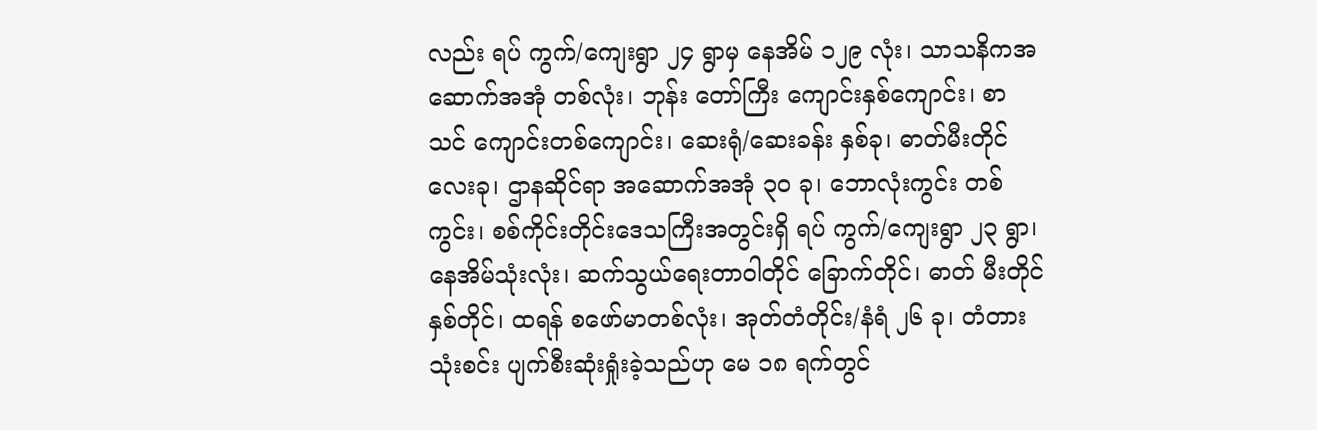လည်း ရပ် ကွက်/ကျေးရွာ ၂၄ ရွာမှ နေအိမ် ၁၂၉ လုံး၊ သာသနိကအဆောက်အအုံ တစ်လုံး၊ ဘုန်း တော်ကြီး ကျောင်းနှစ်ကျောင်း၊ စာသင် ကျောင်းတစ်ကျောင်း၊ ဆေးရုံ/ဆေးခန်း နှစ်ခု၊ ဓာတ်မီးတိုင် လေးခု၊ ဌာနဆိုင်ရာ အဆောက်အအုံ ၃၀ ခု၊ ဘောလုံးကွင်း တစ် ကွင်း၊ စစ်ကိုင်းတိုင်းဒေသကြီးအတွင်းရှိ ရပ် ကွက်/ကျေးရွာ ၂၃ ရွာ၊ နေအိမ်သုံးလုံး၊ ဆက်သွယ်ရေးတာဝါတိုင် ခြောက်တိုင်၊ ဓာတ် မီးတိုင် နှစ်တိုင်၊ ထရန် စဖော်မာတစ်လုံး၊ အုတ်တံတိုင်း/နံရံ ၂၆ ခု၊ တံတား သုံးစင်း ပျက်စီးဆုံးရှုံးခဲ့သည်ဟု မေ ၁၈ ရက်တွင်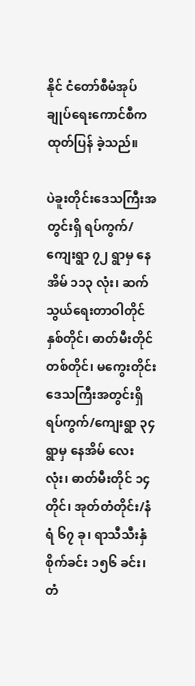နိုင် ငံတော်စီမံအုပ်ချုပ်ရေးကောင်စီက ထုတ်ပြန် ခဲ့သည်။

ပဲခူးတိုင်းဒေသကြီးအတွင်းရှိ ရပ်ကွက်/ ကျေးရွာ ၇၂ ရွာမှ နေအိမ် ၁၁၃ လုံး၊ ဆက် သွယ်ရေးတာဝါတိုင် နှစ်တိုင်၊ ဓာတ်မီးတိုင် တစ်တိုင်၊ မကွေးတိုင်းဒေသကြီးအတွင်းရှိ ရပ်ကွက်/ကျေးရွာ ၃၄ ရွာမှ နေအိမ် လေး လုံး၊ ဓာတ်မီးတိုင် ၁၄ တိုင်၊ အုတ်တံတိုင်း/နံရံ ၆၇ ခု၊ ရာသီသီးနှံစိုက်ခင်း ၁၅၆ ခင်း၊ တံ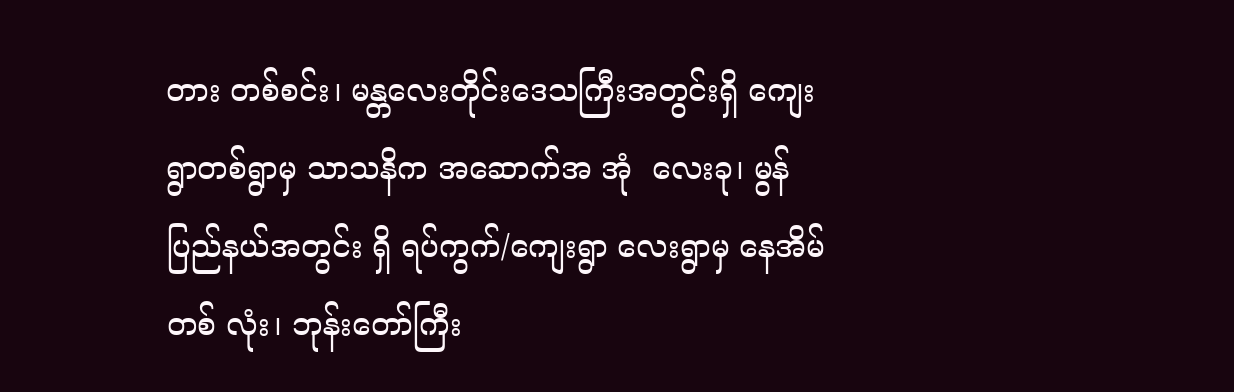တား တစ်စင်း၊ မန္တလေးတိုင်းဒေသကြီးအတွင်းရှိ ကျေးရွာတစ်ရွာမှ သာသနိက အဆောက်အ အုံ  လေးခု၊ မွန် ပြည်နယ်အတွင်း ရှိ ရပ်ကွက်/ကျေးရွာ လေးရွာမှ နေအိမ် တစ် လုံး၊ ဘုန်းတော်ကြီး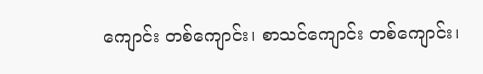ကျောင်း တစ်ကျောင်း၊ စာသင်ကျောင်း တစ်ကျောင်း၊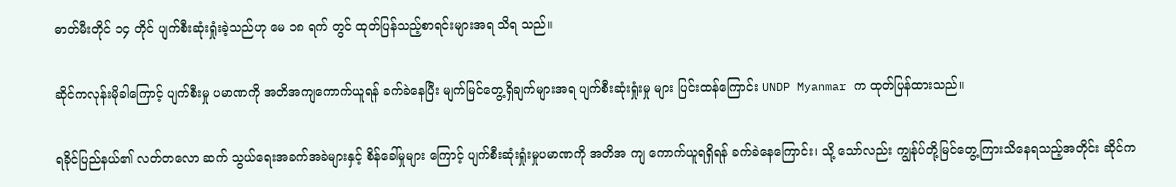ဓာတ်မီးတိုင် ၁၄ တိုင် ပျက်စီးဆုံးရှုံးခဲ့သည်ဟု မေ ၁၈ ရက် တွင် ထုတ်ပြန်သည့်စာရင်းများအရ သိရ သည်။

ဆိုင်ကလုန်းမိုခါကြောင့် ပျက်စီးမှု ပမာဏကို အတိအကျကောက်ယူရန် ခက်ခဲနေပြီး မျက်မြင်တွေ့ရှိချက်များအရ ပျက်စီးဆုံးရှုံးမှု များ ပြင်းထန်ကြောင်း UNDP Myanmar က ထုတ်ပြန်ထားသည်။

ရခိုင်ပြည်နယ်၏ လတ်တလော ဆက် သွယ်ရေးအခက်အခဲများနှင့် စိန်ခေါ်မှုများ ကြောင့် ပျက်စီးဆုံးရှုံးမှုပမာဏကို အတိအ ကျ ကောက်ယူရရှိရန် ခက်ခဲနေကြောင်း၊ သို့ သော်လည်း ကျွန်ုပ်တို့မြင်တွေ့ကြားသိနေရသည့်အတိုင်း ဆိုင်က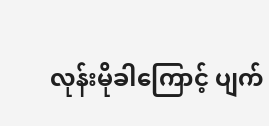လုန်းမိုခါကြောင့် ပျက်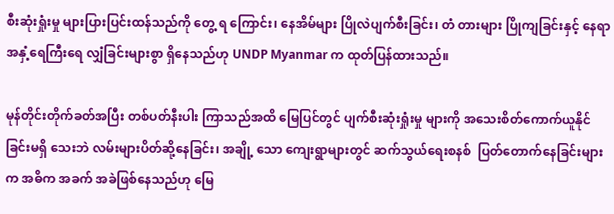စီးဆုံးရှုံးမှု များပြားပြင်းထန်သည်ကို တွေ့ ရ ကြောင်း၊ နေအိမ်များ ပြိုလဲပျက်စီးခြင်း၊ တံ တားများ ပြိုကျခြင်းနှင့် နေရာအနှံ့ရေကြီးရေ လျှံခြင်းများစွာ ရှိနေသည်ဟု UNDP Myanmar က ထုတ်ပြန်ထားသည်။

မုန်တိုင်းတိုက်ခတ်အပြီး တစ်ပတ်နီးပါး ကြာသည်အထိ မြေပြင်တွင် ပျက်စီးဆုံးရှုံးမှု များကို အသေးစိတ်ကောက်ယူနိုင်ခြင်းမရှိ သေးဘဲ လမ်းများပိတ်ဆို့နေခြင်း၊ အချို့ သော ကျေးရွာများတွင် ဆက်သွယ်ရေးစနစ်  ပြတ်တောက်နေခြင်းများက အဓိက အခက် အခဲဖြစ်နေသည်ဟု မြေ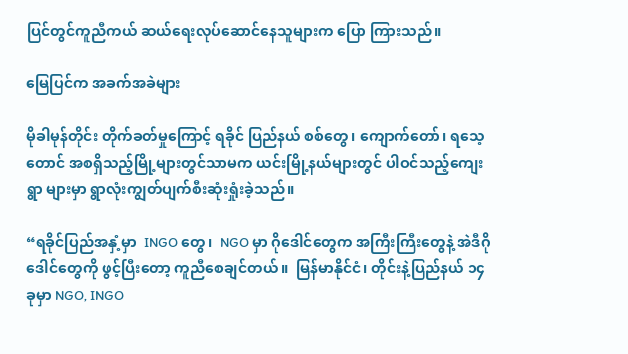ပြင်တွင်ကူညီကယ် ဆယ်ရေးလုပ်ဆောင်နေသူများက ပြော ကြားသည်။

မြေပြင်က အခက်အခဲများ

မိုခါမုန်တိုင်း တိုက်ခတ်မှုကြောင့် ရခိုင် ပြည်နယ် စစ်တွေ၊ ကျောက်တော်၊ ရသေ့ တောင် အစရှိသည့်မြို့များတွင်သာမက ယင်းမြို့နယ်များတွင် ပါဝင်သည့်ကျေးရွာ များမှာ ရွာလုံးကျွတ်ပျက်စီးဆုံးရှုံးခဲ့သည်။

“ရခိုင်ပြည်အနှံ့မှာ  INGO တွေ၊  NGO မှာ ဂိုဒေါင်တွေက အကြီးကြီးတွေနဲ့ အဲဒီဂိုဒေါင်တွေကို ဖွင့်ပြီးတော့ ကူညီစေချင်တယ်။  မြန်မာနိုင်ငံ၊ တိုင်းနဲ့ပြည်နယ် ၁၄ ခုမှာ NGO, INGO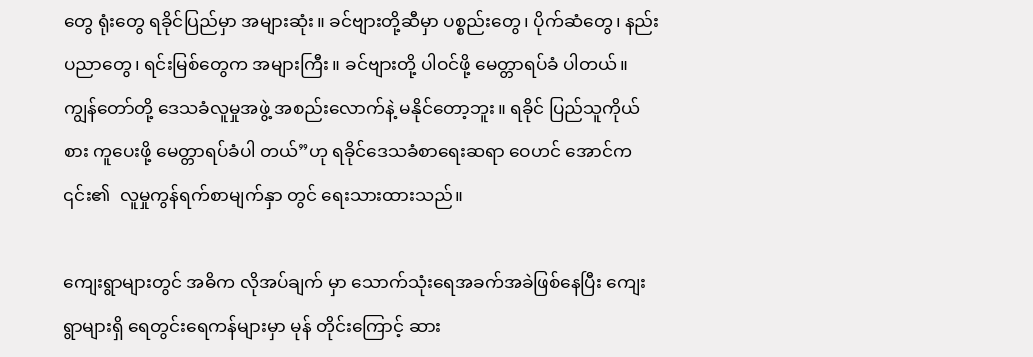တွေ ရုံးတွေ ရခိုင်ပြည်မှာ အများဆုံး။ ခင်ဗျားတို့ဆီမှာ ပစ္စည်းတွေ၊ ပိုက်ဆံတွေ၊ နည်းပညာတွေ၊ ရင်းမြစ်တွေက အများကြီး။ ခင်ဗျားတို့ ပါဝင်ဖို့ မေတ္တာရပ်ခံ ပါတယ်။ ကျွန်တော်တို့ ဒေသခံလူမှုအဖွဲ့ အစည်းလောက်နဲ့ မနိုင်တော့ဘူး။ ရခိုင် ပြည်သူကိုယ် စား ကူပေးဖို့ မေတ္တာရပ်ခံပါ တယ်”ဟု ရခိုင်ဒေသခံစာရေးဆရာ ဝေဟင် အောင်က ၎င်း၏  လူမှုကွန်ရက်စာမျက်နှာ တွင် ရေးသားထားသည်။

ကျေးရွာများတွင် အဓိက လိုအပ်ချက် မှာ သောက်သုံးရေအခက်အခဲဖြစ်နေပြီး ကျေးရွာများရှိ ရေတွင်းရေကန်များမှာ မုန် တိုင်းကြောင့် ဆား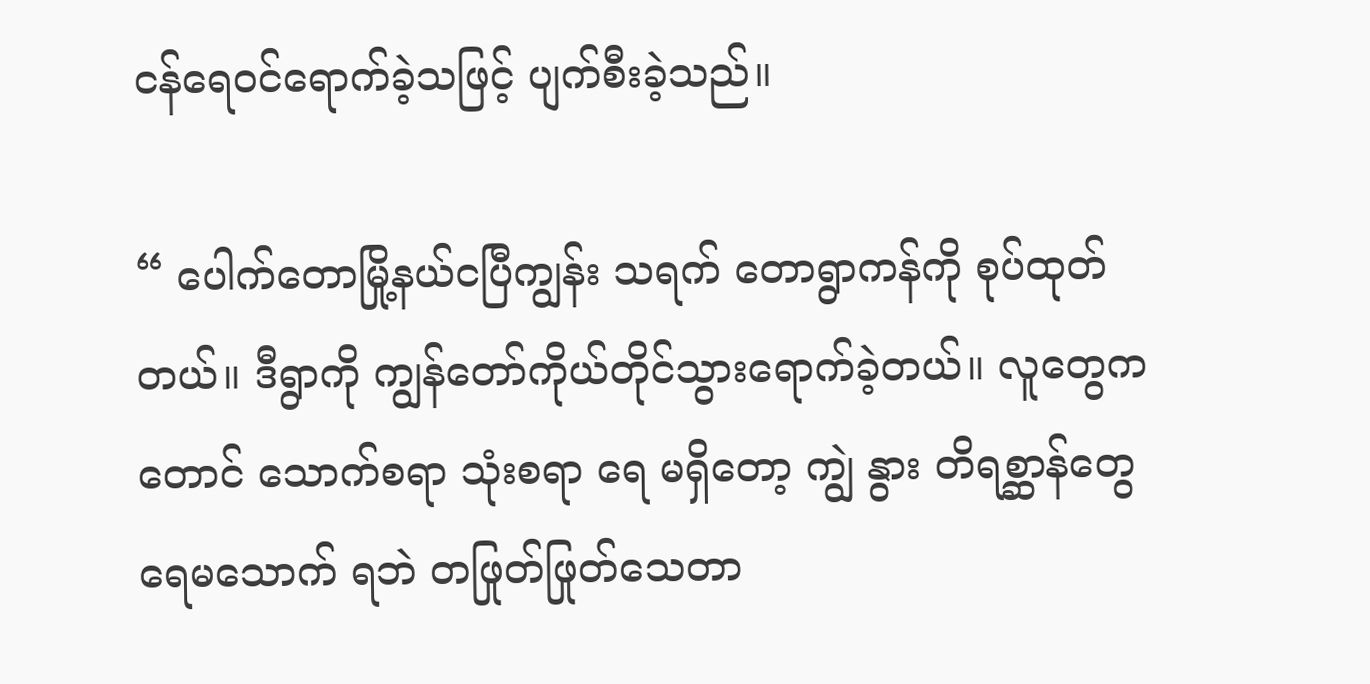ငန်ရေဝင်ရောက်ခဲ့သဖြင့် ပျက်စီးခဲ့သည်။

“ ပေါက်တောမြို့နယ်ငပြီကျွန်း သရက် တောရွာကန်ကို စုပ်ထုတ်တယ်။ ဒီရွာကို ကျွန်တော်ကိုယ်တိုင်သွားရောက်ခဲ့တယ်။ လူတွေကတောင် သောက်စရာ သုံးစရာ ရေ မရှိတော့ ကျွဲ နွား တိရစ္ဆာန်တွေ ရေမသောက် ရဘဲ တဖြုတ်ဖြုတ်သေတာ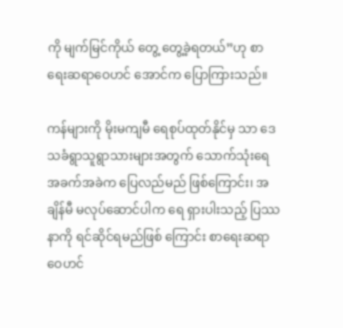ကို မျက်မြင်ကိုယ် တွေ့ တွေ့ခဲ့ရတယ်”ဟု စာရေးဆရာဝေဟင် အောင်က ပြောကြားသည်။

ကန်များကို မိုးမကျမီ ရေစုပ်ထုတ်နိုင်မှ သာ ဒေသခံရွာသူရွာသားများအတွက် သောက်သုံးရေအခက်အခဲက ပြေလည်မည် ဖြစ်ကြောင်း၊ အချိန်မီ မလုပ်ဆောင်ပါက ရေ ရှားပါးသည့် ပြဿနာကို ရင်ဆိုင်ရမည်ဖြစ် ကြောင်း စာရေးဆရာဝေဟင်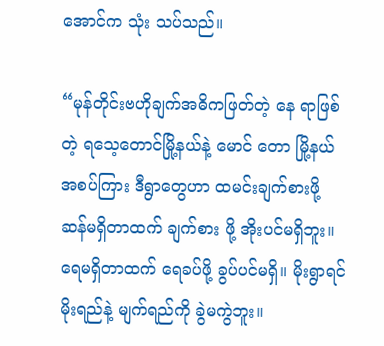အောင်က သုံး သပ်သည်။

“မုန်တိုင်းဗဟိုချက်အဓိကဖြတ်တဲ့ နေ ရာဖြစ်တဲ့ ရသေ့တောင်မြို့နယ်နဲ့ မောင် တော မြို့နယ်အစပ်ကြား ဒီရွာတွေဟာ ထမင်းချက်စားဖို့ ဆန်မရှိတာထက် ချက်စား ဖို့ အိုးပင်မရှိဘူး။ ရေမရှိတာထက် ရေခပ်ဖို့ ခွပ်ပင်မရှိ။ မိုးရွာရင် မိုးရည်နဲ့ မျက်ရည်ကို ခွဲမကွဲဘူး။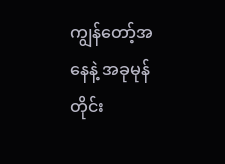ကျွန်တော့်အနေနဲ့ အခုမုန်တိုင်း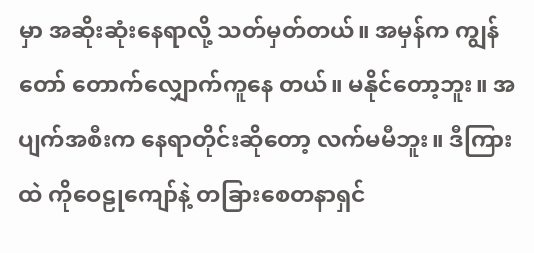မှာ အဆိုးဆုံးနေရာလို့ သတ်မှတ်တယ်။ အမှန်က ကျွန်တော် တောက်လျှောက်ကူနေ တယ်။ မနိုင်တော့ဘူး။ အပျက်အစီးက နေရာတိုင်းဆိုတော့ လက်မမီဘူး။ ဒီကြားထဲ ကိုဝေဠုကျော်နဲ့ တခြားစေတနာရှင်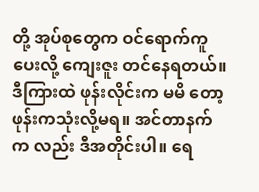တို့ အုပ်စုတွေက ဝင်ရောက်ကူပေးလို့ ကျေးဇူး တင်နေရတယ်။ ဒီကြားထဲ ဖုန်းလိုင်းက မမိ တော့ ဖုန်းကသုံးလို့မရ။ အင်တာနက်က လည်း ဒီအတိုင်းပါ။ ရေ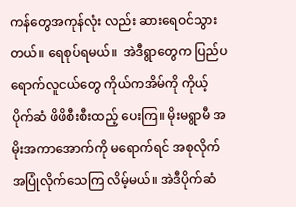ကန်တွေအကုန်လုံး လည်း ဆားရေဝင်သွားတယ်။ ရေစုပ်ရမယ်။  အဲဒီရွာတွေက ပြည်ပရောက်လူငယ်တွေ ကိုယ်ကအိမ်ကို ကိုယ့်ပိုက်ဆံ ဖိဖိစီးစီးထည့် ပေးကြ။ မိုးမရွာမီ အမိုးအကာအောက်ကို မရောက်ရင် အစုလိုက်အပြုံလိုက်သေကြ လိမ့်မယ်။ အဲဒီပိုက်ဆံ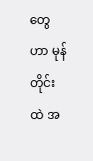တွေဟာ မုန်တိုင်းထဲ အ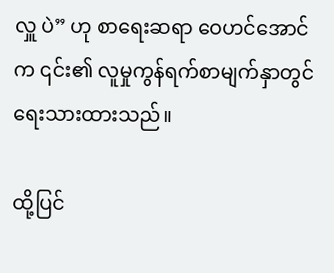လှူ ပဲ” ဟု စာရေးဆရာ ဝေဟင်အောင်က ၎င်း၏ လူမှုကွန်ရက်စာမျက်နှာတွင် ရေးသားထားသည်။

ထို့ပြင်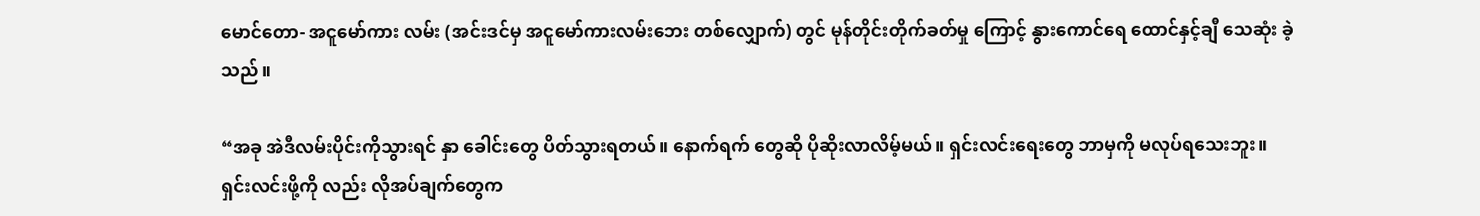မောင်တော- အငူမော်ကား လမ်း (အင်းဒင်မှ အငူမော်ကားလမ်းဘေး တစ်လျှောက်) တွင် မုန်တိုင်းတိုက်ခတ်မှု ကြောင့် နွားကောင်ရေ ထောင်နှင့်ချီ သေဆုံး ခဲ့သည်။

“အခု အဲဒီလမ်းပိုင်းကိုသွားရင် နှာ ခေါင်းတွေ ပိတ်သွားရတယ်။ နောက်ရက် တွေဆို ပိုဆိုးလာလိမ့်မယ်။ ရှင်းလင်းရေးတွေ ဘာမှကို မလုပ်ရသေးဘူး။ ရှင်းလင်းဖို့ကို လည်း လိုအပ်ချက်တွေက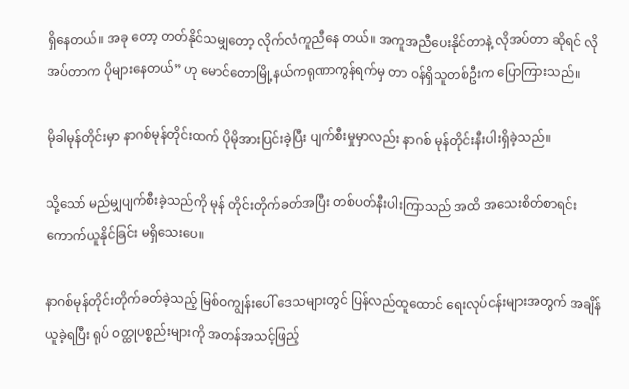ရှိနေတယ်။ အခု တော့ တတ်နိုင်သမျှတော့ လိုက်လံကူညီနေ တယ်။ အကူအညီပေးနိုင်တာနဲ့ လိုအပ်တာ ဆိုရင် လိုအပ်တာက ပိုများနေတယ်” ဟု မောင်တောမြို့နယ်ကရုဏာကွန်ရက်မှ တာ ဝန်ရှိသူတစ်ဦးက ပြောကြားသည်။

မိုခါမုန်တိုင်းမှာ နာဂစ်မုန်တိုင်းထက် ပိုမိုအားပြင်းခဲ့ပြီး ပျက်စီးမှုမှာလည်း နာဂစ် မုန်တိုင်းနီးပါးရှိခဲ့သည်။

သို့သော် မည်မျှပျက်စီးခဲ့သည်ကို မုန် တိုင်းတိုက်ခတ်အပြီး တစ်ပတ်နီးပါးကြာသည် အထိ အသေးစိတ်စာရင်းကောက်ယူနိုင်ခြင်း မရှိသေးပေ။

နာဂစ်မုန်တိုင်းတိုက်ခတ်ခဲ့သည့် မြစ်ဝကျွန်းပေါ် ဒေသများတွင် ပြန်လည်ထူထောင် ရေးလုပ်ငန်းများအတွက် အချိန်ယူခဲ့ရပြီး ရုပ် ဝတ္ထုပစ္စည်းများကို အတန်အသင့်ဖြည့်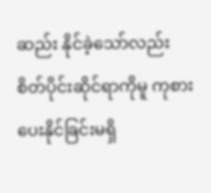ဆည်း နိုင်ခဲ့သော်လည်း စိတ်ပိုင်းဆိုင်ရာကိုမူ ကုစား ပေးနိုင်ခြင်းမရှိ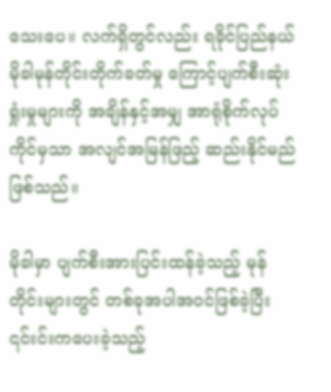သေးပေ။ လက်ရှိတွင်လည်း ရခိုင်ပြည်နယ် မိုခါမုန်တိုင်းတိုက်ခတ်မှု ကြောင့်ပျက်စီးဆုံးရှုံးမှုများကို အချိန်နှင့်အမျှ အာရုံစိုက်လုပ်ကိုင်မှသာ အလျင်အမြန်ဖြည့် ဆည်းနိုင်မည်ဖြစ်သည်။

မိုခါမှာ ပျက်စီးအားပြင်းထန်ခဲ့သည့် မုန်တိုင်းများတွင် တစ်ခုအပါအဝင်ဖြစ်ခဲ့ပြီး ၎င်းင်းကပေးခဲ့သည့်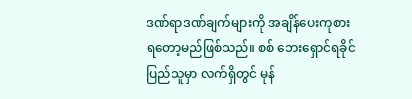ဒဏ်ရာဒဏ်ချက်များကို အချိန်ပေးကုစားရတော့မည်ဖြစ်သည်။ စစ် ဘေးရှောင်ရခိုင်ပြည်သူမှာ လက်ရှိတွင် မုန်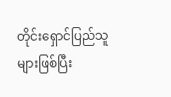တိုင်းရှောင်ပြည်သူများဖြစ်ပြီး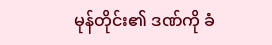မုန်တိုင်း၏ ဒဏ်ကို ခံ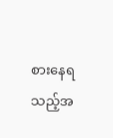စားနေရသည့်အ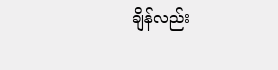ချိန်လည်း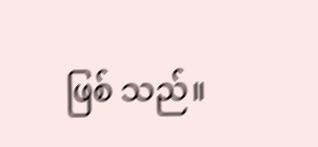ဖြစ် သည်။